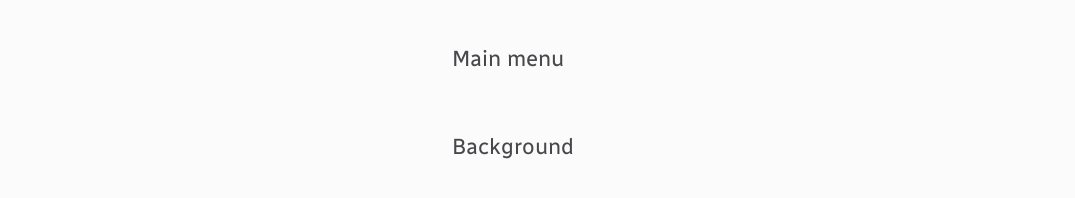Main menu

Background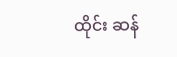ထိုင်း ဆန်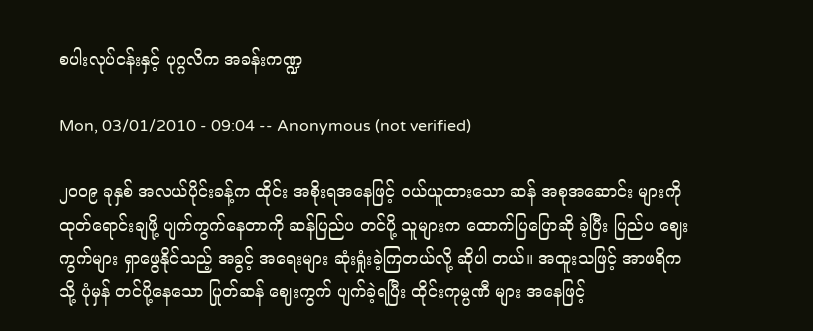စပါးလုပ်ငန်းနှင့် ပုဂ္ဂလိက အခန်းကဏ္ဍ

Mon, 03/01/2010 - 09:04 -- Anonymous (not verified)

၂၀၀၉ ခုနှစ် အလယ်ပိုင်းခန့်က ထိုင်း အစိုးရအနေဖြင့် ဝယ်ယူထားသော ဆန် အစုအဆောင်း များကို ထုတ်ရောင်းချဖို့ ပျက်ကွက်နေတာကို ဆန်ပြည်ပ တင်ပို့ သူများက ထောက်ပြပြောဆို ခဲ့ပြီး ပြည်ပ ဈေးကွက်များ ရှာဖွေနိုင်သည့် အခွင့် အရေးများ ဆုံးရှုံးခဲ့ကြတယ်လို့ ဆိုပါ တယ်။ အထူးသဖြင့် အာဖရိကသို့ ပုံမှန် တင်ပို့နေသော ပြုတ်ဆန် ဈေးကွက် ပျက်ခဲ့ရပြီး ထိုင်းကုမ္ပဏီ များ အနေဖြင့်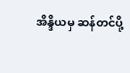အိန္ဒိယမှ ဆန်တင်ပို့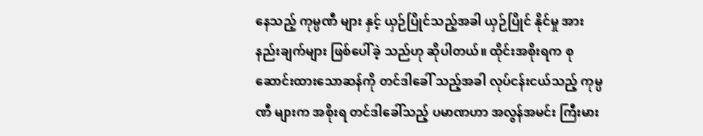နေသည့် ကုမ္ပဏီ များ နှင့် ယှဉ်ပြိုင်သည့်အခါ ယှဉ်ပြိုင် နိုင်မှု အားနည်းချက်များ ဖြစ်ပေါ်ခဲ့ သည်ဟု ဆိုပါတယ်။ ထိုင်းအစိုးရက စုဆောင်းထားသောဆန်ကို တင်ဒါခေါ် သည့်အခါ လုပ်ငန်းငယ်သည့် ကုမ္ပဏီ များက အစိုးရ တင်ဒါခေါ်သည့် ပမာဏဟာ အလွန်အမင်း ကြီးမား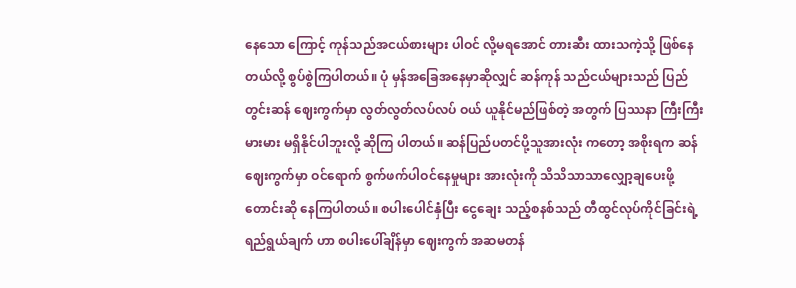နေသော ကြောင့် ကုန်သည်အငယ်စားများ ပါဝင် လို့မရအောင် တားဆီး ထားသကဲ့သို့ ဖြစ်နေတယ်လို့ စွပ်စွဲကြပါတယ်။ ပုံ မှန်အခြေအနေမှာဆိုလျှင် ဆန်ကုန် သည်ငယ်များသည် ပြည်တွင်းဆန် ဈေးကွက်မှာ လွတ်လွတ်လပ်လပ် ဝယ် ယူနိုင်မည်ဖြစ်တဲ့ အတွက် ပြဿနာ ကြီးကြီးမားမား မရှိနိုင်ပါဘူးလို့ ဆိုကြ ပါတယ်။ ဆန်ပြည်ပတင်ပို့သူအားလုံး ကတော့ အစိုးရက ဆန်ဈေးကွက်မှာ ဝင်ရောက် စွက်ဖက်ပါဝင်နေမှုများ အားလုံးကို သိသိသာသာလျှော့ချပေးဖို့ တောင်းဆို နေကြပါတယ်။ စပါးပေါင်နှံပြီး ငွေချေး သည့်စနစ်သည် တီထွင်လုပ်ကိုင်ခြင်းရဲ့ ရည်ရွယ်ချက် ဟာ စပါးပေါ်ချိန်မှာ ဈေးကွက် အဆမတန်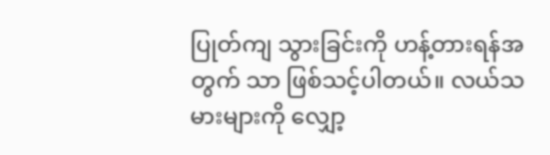ပြုတ်ကျ သွားခြင်းကို ဟန့်တားရန်အတွက် သာ ဖြစ်သင့်ပါတယ်။ လယ်သမားများကို လျှော့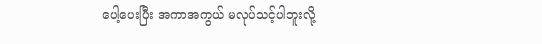ပေါ့ပေးပြီး အကာအကွယ် မလုပ်သင့်ပါဘူးလို့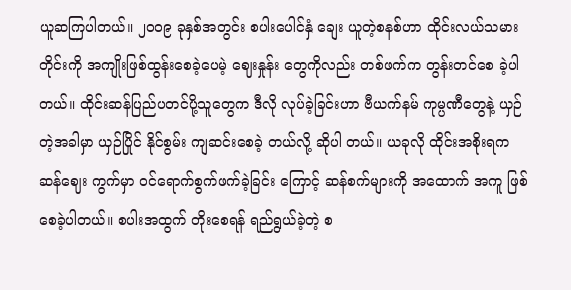ယူဆကြပါတယ်။ ၂၀၀၉ ခုနှစ်အတွင်း စပါးပေါင်နှံ ချေး ယူတဲ့စနစ်ဟာ ထိုင်းလယ်သမားတိုင်းကို အကျိုးဖြစ်ထွန်းစေခဲ့ပေမဲ့ ဈေးနှုန်း တွေကိုလည်း တစ်ဖက်က တွန်းတင်စေ ခဲ့ပါတယ်။ ထိုင်းဆန်ပြည်ပတင်ပို့သူတွေက ဒီလို လုပ်ခဲ့ခြင်းဟာ ဗီယက်နမ် ကုမ္ပဏီတွေနဲ့ ယှဉ်တဲ့အခါမှာ ယှဉ်ပြိုင် နိုင်စွမ်း ကျဆင်းစေခဲ့ တယ်လို့ ဆိုပါ တယ်။ ယခုလို ထိုင်းအစိုးရက ဆန်ဈေး ကွက်မှာ ဝင်ရောက်စွက်ဖက်ခဲ့ခြင်း ကြောင့် ဆန်စက်များကို အထောက် အကူ ဖြစ်စေခဲ့ပါတယ်။ စပါးအထွက် တိုးစေရန် ရည်ရွယ်ခဲ့တဲ့ စ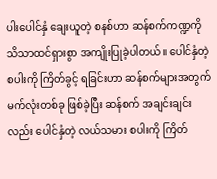ပါးပေါင်နှံ ချေးယူတဲ့ စနစ်ဟာ ဆန်စက်ကဏ္ဍကို သိသာထင်ရှားစွာ အကျိုးပြုခဲ့ပါတယ်။ ပေါင်နှံတဲ့ စပါးကို ကြိတ်ခွင့် ရခြင်းဟာ ဆန်စက်များအတွက် မက်လုံးတစ်ခု ဖြစ်ခဲ့ပြီး ဆန်စက် အချင်းချင်းလည်း ပေါင်နှံတဲ့ လယ်သမား စပါးကို ကြိတ်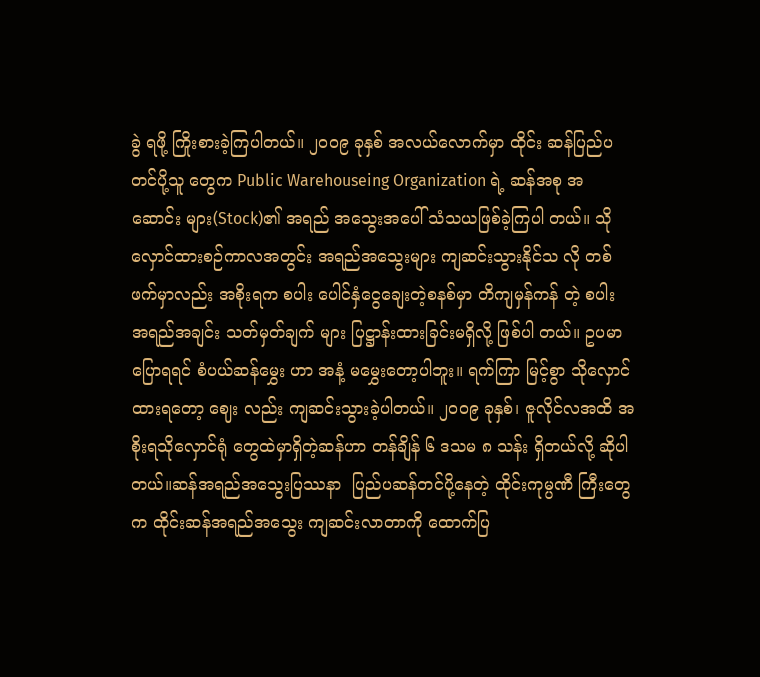ခွဲ ရဖို့ ကြိုးစားခဲ့ကြပါတယ်။ ၂၀၀၉ ခုနှစ် အလယ်လောက်မှာ ထိုင်း ဆန်ပြည်ပ တင်ပို့သူ တွေက Public Warehouseing Organization ရဲ့ ဆန်အစု အဆောင်း များ(Stock)၏ အရည် အသွေးအပေါ် သံသယဖြစ်ခဲ့ကြပါ တယ်။ သိုလှောင်ထားစဉ်ကာလအတွင်း အရည်အသွေးများ ကျဆင်းသွားနိုင်သ လို တစ်ဖက်မှာလည်း အစိုးရက စပါး ပေါင်နှံငွေချေးတဲ့စနစ်မှာ တိကျမှန်ကန် တဲ့ စပါး အရည်အချင်း သတ်မှတ်ချက် များ ပြဋ္ဌာန်းထားခြင်းမရှိလို့ ဖြစ်ပါ တယ်။ ဥပမာပြောရရင် စံပယ်ဆန်မွှေး ဟာ အနံ့ မမွှေးတော့ပါဘူး။ ရက်ကြာ မြင့်စွာ သိုလှောင်ထားရတော့ ဈေး လည်း ကျဆင်းသွားခဲ့ပါတယ်။ ၂၀၀၉ ခုနှစ်၊ ဇူလိုင်လအထိ အစိုးရသိုလှောင်ရုံ တွေထဲမှာရှိတဲ့ဆန်ဟာ တန်ချိန် ၆ ဒသမ ၈ သန်း ရှိတယ်လို့ ဆိုပါတယ်။ဆန်အရည်အသွေးပြဿနာ  ပြည်ပဆန်တင်ပို့နေတဲ့ ထိုင်းကုမ္ပဏီ ကြီးတွေက ထိုင်းဆန်အရည်အသွေး ကျဆင်းလာတာကို ထောက်ပြ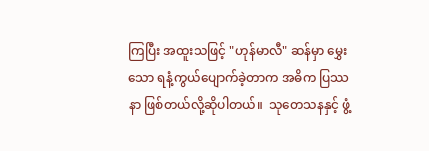ကြပြီး အထူးသဖြင့် "ဟုန်မာလီ" ဆန်မှာ မွှေး သော ရနံ့ကွယ်ပျောက်ခဲ့တာက အဓိက ပြဿနာ ဖြစ်တယ်လို့ဆိုပါတယ်။  သုတေသနနှင့် ဖွံ့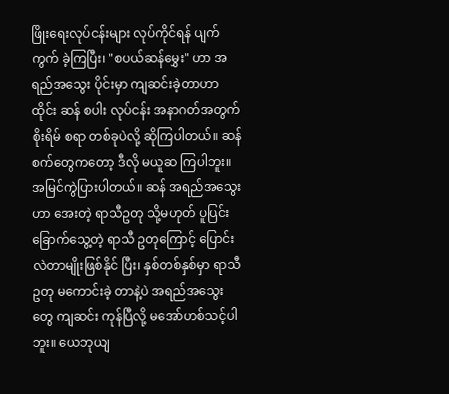ဖြိုးရေးလုပ်ငန်းများ လုပ်ကိုင်ရန် ပျက်ကွက် ခဲ့ကြပြီး၊ "စပယ်ဆန်မွှေး" ဟာ အရည်အသွေး ပိုင်းမှာ ကျဆင်းခဲ့တာဟာ ထိုင်း ဆန် စပါး လုပ်ငန်း အနာဂတ်အတွက် စိုးရိမ် စရာ တစ်ခုပဲလို့ ဆိုကြပါတယ်။ ဆန်စက်တွေကတော့ ဒီလို မယူဆ ကြပါဘူး။ အမြင်ကွဲပြားပါတယ်။ ဆန် အရည်အသွေးဟာ အေးတဲ့ ရာသီဥတု သို့မဟုတ် ပူပြင်းခြောက်သွေ့တဲ့ ရာသီ ဥတုကြောင့် ပြောင်းလဲတာမျိုးဖြစ်နိုင် ပြီး၊ နှစ်တစ်နှစ်မှာ ရာသီဥတု မကောင်းခဲ့ တာနဲ့ပဲ အရည်အသွေးတွေ ကျဆင်း ကုန်ပြီလို့ မအော်ဟစ်သင့်ပါဘူး။ ယေဘုယျ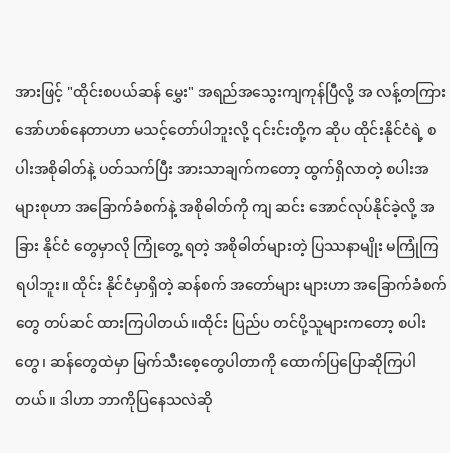အားဖြင့် "ထိုင်းစပယ်ဆန် မွှေး" အရည်အသွေးကျကုန်ပြီလို့ အ လန့်တကြား အော်ဟစ်နေတာဟာ မသင့်တော်ပါဘူးလို့ ၎င်းင်းတို့က ဆိုပ ထိုင်းနိုင်ငံရဲ့ စပါးအစိုဓါတ်နဲ့ ပတ်သက်ပြီး အားသာချက်ကတော့ ထွက်ရှိလာတဲ့ စပါးအများစုဟာ အခြောက်ခံစက်နဲ့ အစိုဓါတ်ကို ကျ ဆင်း အောင်လုပ်နိုင်ခဲ့လို့ အခြား နိုင်ငံ တွေမှာလို ကြုံတွေ့ ရတဲ့ အစိုဓါတ်များတဲ့ ပြဿနာမျိုး မကြုံကြရပါဘူး။ ထိုင်း နိုင်ငံမှာရှိတဲ့ ဆန်စက် အတော်များ များဟာ အခြောက်ခံစက်တွေ တပ်ဆင် ထားကြပါတယ်။ထိုင်း ပြည်ပ တင်ပို့သူများကတော့ စပါးတွေ၊ ဆန်တွေထဲမှာ မြက်သီးစေ့တွေပါတာကို ထောက်ပြပြောဆိုကြပါတယ်။ ဒါဟာ ဘာကိုပြနေသလဲဆို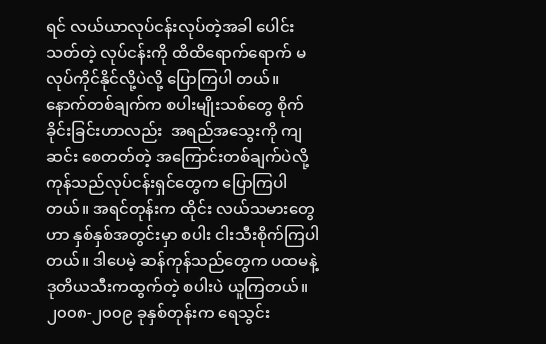ရင် လယ်ယာလုပ်ငန်းလုပ်တဲ့အခါ ပေါင်းသတ်တဲ့ လုပ်ငန်းကို ထိထိရောက်ရောက် မလုပ်ကိုင်နိုင်လို့ပဲလို့ ပြောကြပါ တယ်။ နောက်တစ်ချက်က စပါးမျိုးသစ်တွေ စိုက်ခိုင်းခြင်းဟာလည်း  အရည်အသွေးကို ကျဆင်း စေတတ်တဲ့ အကြောင်းတစ်ချက်ပဲလို့ ကုန်သည်လုပ်ငန်းရှင်တွေက ပြောကြပါတယ်။ အရင်တုန်းက ထိုင်း လယ်သမားတွေဟာ နှစ်နှစ်အတွင်းမှာ စပါး ငါးသီးစိုက်ကြပါတယ်။ ဒါပေမဲ့ ဆန်ကုန်သည်တွေက ပထမနဲ့ ဒုတိယသီးကထွက်တဲ့ စပါးပဲ ယူကြတယ်။ ၂၀၀၈-၂၀၀၉ ခုနှစ်တုန်းက ရေသွင်း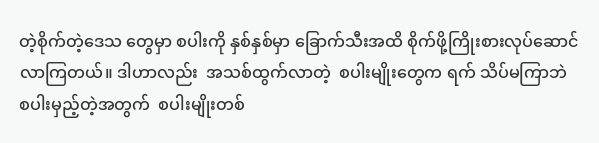တဲ့စိုက်တဲ့ဒေသ တွေမှာ စပါးကို နှစ်နှစ်မှာ ခြောက်သီးအထိ စိုက်ဖို့ကြိုးစားလုပ်ဆောင် လာကြတယ်။ ဒါဟာလည်း  အသစ်ထွက်လာတဲ့  စပါးမျိုးတွေက ရက် သိပ်မကြာဘဲ  စပါးမှည့်တဲ့အတွက်  စပါးမျိုးတစ်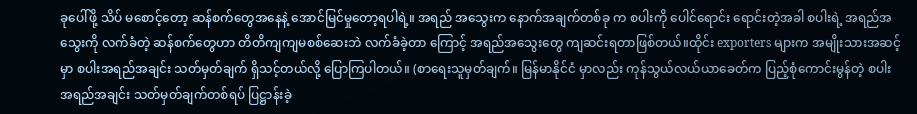ခုပေါ်ဖို့ သိပ် မစောင့်တော့ ဆန်စက်တွေအနေနဲ့ အောင်မြင်မှုတော့ရပါရဲ့။ အရည် အသွေးက နောက်အချက်တစ်ခု က စပါးကို ပေါင်ရောင်း ရောင်းတဲ့အခါ စပါးရဲ့ အရည်အသွေးကို လက်ခံတဲ့ ဆန်စက်တွေဟာ တိတိကျကျမစစ်ဆေးဘဲ လက်ခံခဲ့တာ ကြောင့် အရည်အသွေးတွေ ကျဆင်းရတာဖြစ်တယ်။ထိုင်း exporters များက အမျိုးသားအဆင့်မှာ စပါးအရည်အချင်း သတ်မှတ်ချက် ရှိသင့်တယ်လို့ ပြောကြပါတယ်။ (စာရေးသူမှတ်ချက်။ မြန်မာနိုင်ငံ မှာလည်း ကုန်သွယ်လယ်ယာခေတ်က ပြည့်စုံကောင်းမွန်တဲ့ စပါးအရည်အချင်း သတ်မှတ်ချက်တစ်ရပ် ပြဋ္ဌာန်းခဲ့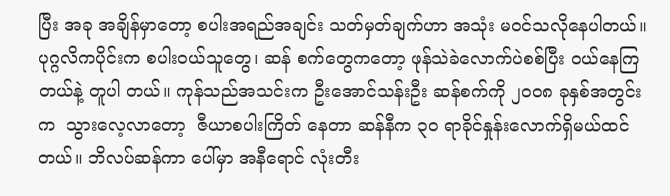ပြီး အခု အချိန်မှာတော့ စပါးအရည်အချင်း သတ်မှတ်ချက်ဟာ အသုံး မဝင်သလိုနေပါတယ်။ ပုဂ္ဂလိကပိုင်းက စပါးဝယ်သူတွေ၊ ဆန် စက်တွေကတော့ ဖုန်သဲခဲလောက်ပဲစစ်ပြီး ဝယ်နေကြတယ်နဲ့ တူပါ တယ်။ ကုန်သည်အသင်းက ဦးအောင်သန်းဦး ဆန်စက်ကို ၂၀၀၈ ခုနှစ်အတွင်းက  သွားလေ့လာတော့  ဇီယာစပါးကြိတ် နေတာ ဆန်နီက ၃၀ ရာခိုင်နှုန်းလောက်ရှိမယ်ထင်တယ်။ ဘိလပ်ဆန်ကာ ပေါ်မှာ အနီရောင် လုံးတီး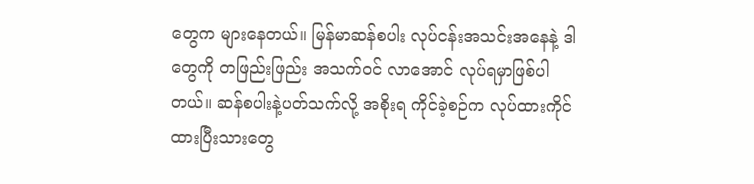တွေက များနေတယ်။ မြန်မာဆန်စပါး လုပ်ငန်းအသင်းအနေနဲ့ ဒါတွေကို တဖြည်းဖြည်း အသက်ဝင် လာအောင် လုပ်ရမှာဖြစ်ပါတယ်။ ဆန်စပါးနဲ့ပတ်သက်လို့ အစိုးရ ကိုင်ခဲ့စဉ်က လုပ်ထားကိုင်ထားပြီးသားတွေ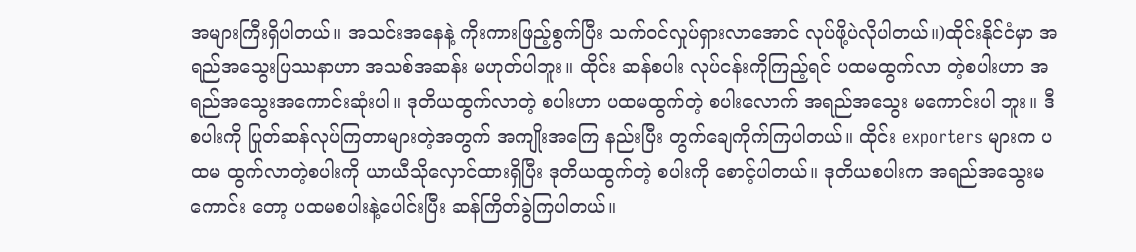အများကြီးရှိပါတယ်။ အသင်းအနေနဲ့ ကိုးကားဖြည့်စွက်ပြီး သက်ဝင်လှုပ်ရှားလာအောင် လုပ်ဖို့ပဲလိုပါတယ်။)ထိုင်းနိုင်ငံမှာ အရည်အသွေးပြဿနာဟာ အသစ်အဆန်း မဟုတ်ပါဘူး။ ထိုင်း ဆန်စပါး လုပ်ငန်းကိုကြည့်ရင် ပထမထွက်လာ တဲ့စပါးဟာ အရည်အသွေးအကောင်းဆုံးပါ။ ဒုတိယထွက်လာတဲ့ စပါးဟာ ပထမထွက်တဲ့ စပါးလောက် အရည်အသွေး မကောင်းပါ ဘူး။ ဒီစပါးကို ပြုတ်ဆန်လုပ်ကြတာများတဲ့အတွက် အကျိုးအကြေ နည်းပြီး တွက်ချေကိုက်ကြပါတယ်။ ထိုင်း exporters များက ပထမ ထွက်လာတဲ့စပါးကို ယာယီသိုလှောင်ထားရှိပြီး ဒုတိယထွက်တဲ့ စပါးကို စောင့်ပါတယ်။ ဒုတိယစပါးက အရည်အသွေးမကောင်း တော့ ပထမစပါးနဲ့ပေါင်းပြီး ဆန်ကြိတ်ခွဲကြပါတယ်။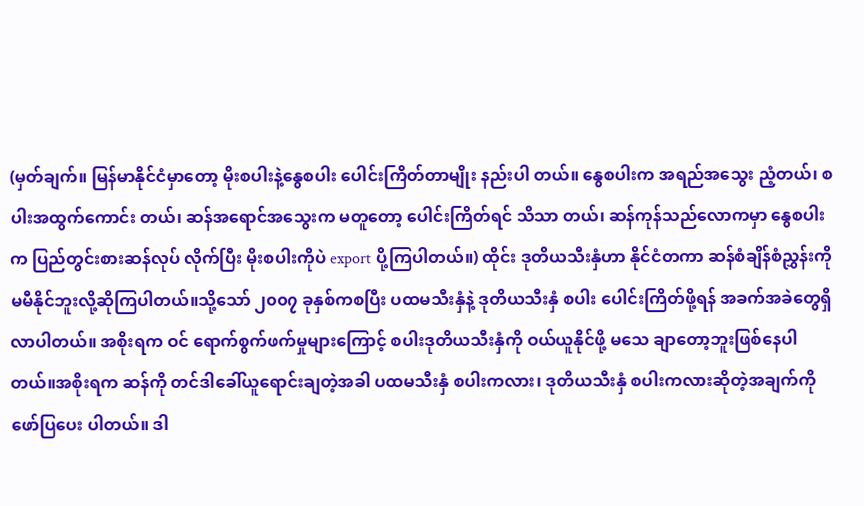(မှတ်ချက်။ မြန်မာနိုင်ငံမှာတော့ မိုးစပါးနဲ့နွေစပါး ပေါင်းကြိတ်တာမျိုး နည်းပါ တယ်။ နွေစပါးက အရည်အသွေး ညံ့တယ်၊ စပါးအထွက်ကောင်း တယ်၊ ဆန်အရောင်အသွေးက မတူတော့ ပေါင်းကြိတ်ရင် သိသာ တယ်၊ ဆန်ကုန်သည်လောကမှာ နွေစပါးက ပြည်တွင်းစားဆန်လုပ် လိုက်ပြီး မိုးစပါးကိုပဲ export ပို့ကြပါတယ်။) ထိုင်း ဒုတိယသီးနှံဟာ နိုင်ငံတကာ ဆန်စံချိန်စံညွှန်းကို မမီနိုင်ဘူးလို့ဆိုကြပါတယ်။သို့သော် ၂၀၀၇ ခုနှစ်ကစပြီး ပထမသီးနှံနဲ့ ဒုတိယသီးနှံ စပါး ပေါင်းကြိတ်ဖို့ရန် အခက်အခဲတွေရှိလာပါတယ်။ အစိုးရက ဝင် ရောက်စွက်ဖက်မှုများကြောင့် စပါးဒုတိယသီးနှံကို ဝယ်ယူနိုင်ဖို့ မသေ ချာတော့ဘူးဖြစ်နေပါတယ်။အစိုးရက ဆန်ကို တင်ဒါခေါ်ယူရောင်းချတဲ့အခါ ပထမသီးနှံ စပါးကလား၊ ဒုတိယသီးနှံ စပါးကလားဆိုတဲ့အချက်ကို ဖော်ပြပေး ပါတယ်။ ဒါ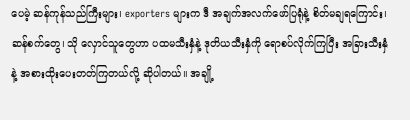ပေမဲ့ ဆန်ကုန်သည်ကြီးများ၊ exporters များက ဒီ အချက်အလက်ဖော်ပြရုံနဲ့ စိတ်မချရကြောင်း၊ ဆန်စက်တွေ၊ သို လှောင်သူတွေဟာ ပထမသီးနှံနဲ့ ဒုတိယသီးနှံကို ရောစပ်လိုက်ကြပြီး အခြားသီးနှံနဲ့ အစားထိုးပေးတတ်ကြတယ်လို့ ဆိုပါတယ်။ အချို့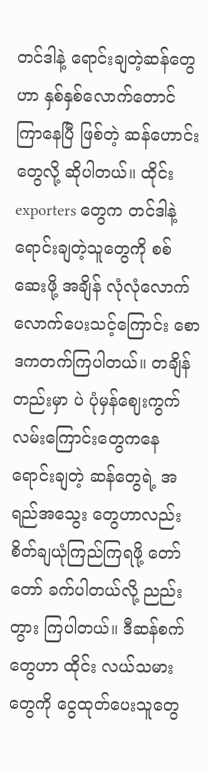တင်ဒါနဲ့ ရောင်းချတဲ့ဆန်တွေဟာ နှစ်နှစ်လောက်တောင် ကြာနေပြီ ဖြစ်တဲ့ ဆန်ဟောင်းတွေလို့ ဆိုပါတယ်။ ထိုင်း exporters တွေက တင်ဒါနဲ့ ရောင်းချတဲ့သူတွေကို စစ်ဆေးဖို့ အချိန် လုံလုံလောက် လောက်ပေးသင့်ကြောင်း စောဒကတက်ကြပါတယ်။ တချိန်တည်းမှာ ပဲ ပုံမှန်ဈေးကွက်လမ်းကြောင်းတွေကနေ ရောင်းချတဲ့ ဆန်တွေရဲ့ အရည်အသွေး တွေဟာလည်း စိတ်ချယုံကြည်ကြရဖို့ တော်တော် ခက်ပါတယ်လို့ ညည်းတွား ကြပါတယ်။ ဒီဆန်စက်တွေဟာ ထိုင်း လယ်သမားတွေကို ငွေထုတ်ပေးသူတွေ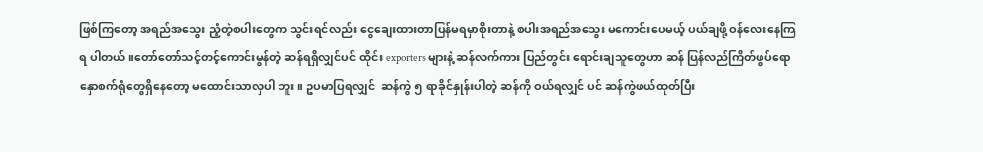ဖြစ်ကြတော့ အရည်အသွေး ညံ့တဲ့စပါးတွေက သွင်းရင်လည်း ငွေချေးထားတာပြန်မရမှာစိုးတာနဲ့ စပါးအရည်အသွေး မကောင်းပေမယ့် ပယ်ချဖို့ ဝန်လေးနေကြရ ပါတယ်။တော်တော်သင့်တင့်ကောင်းမွန်တဲ့ ဆန်ရရှိလျှင်ပင် ထိုင်း exporters များနဲ့ ဆန်လက်ကား ပြည်တွင်း ရောင်းချသူတွေဟာ ဆန် ပြန်လည်ကြိတ်ဖွပ်ရောနှောစက်ရုံတွေရှိနေတော့ မထောင်းသာလှပါ ဘူး။ ဥပမာပြရလျှင်  ဆန်ကွဲ ၅ ရာခိုင်နှုန်းပါတဲ့ ဆန်ကို ဝယ်ရလျှင် ပင် ဆန်ကွဲဖယ်ထုတ်ပြီး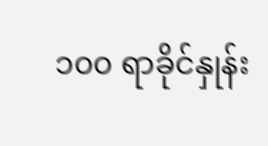၁၀၀ ရာခိုင်နှုန်း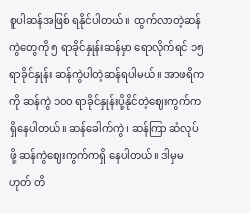စူပါဆန်အဖြစ် ရနိုင်ပါတယ်။  ထွက်လာတဲ့ဆန်ကွဲတွေကို ၅ ရာခိုင်နှုန်းဆန်မှာ ရောလိုက်ရင် ၁၅ ရာခိုင်နှုန်း ဆန်ကွဲပါတဲ့ဆန်ရပါမယ်။ အာဖရိကကို ဆန်ကွဲ ၁၀၀ ရာခိုင်နှုန်းပို့နိုင်တဲ့ဈေးကွက်ကရှိနေပါတယ်။ ဆန်ခေါက်ကွဲ၊ ဆန်ကြာ ဆံလုပ်ဖို့ ဆန်ကွဲဈေးကွက်ကရှိ နေပါတယ်။ ဒါမှမဟုတ် တိ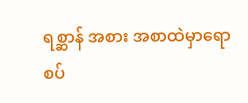ရစ္ဆာန် အစား အစာထဲမှာရောစပ်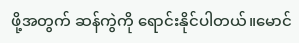ဖို့အတွက် ဆန်ကွဲကို ရောင်းနိုင်ပါတယ်။မောင်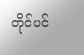တိုင်ပင်